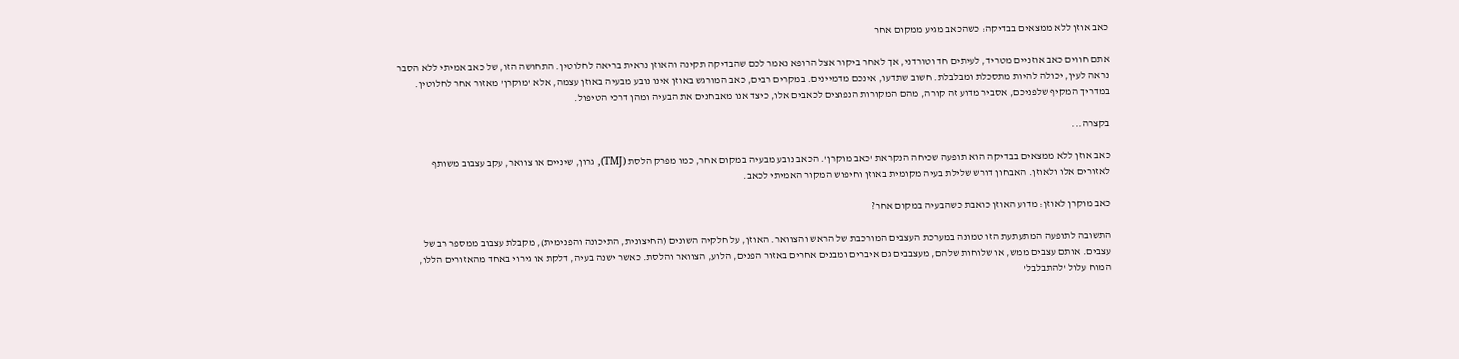כאב אוזן ללא ממצאים בבדיקה: כשהכאב מגיע ממקום אחר

אתם חווים כאב אוזניים מטריד, לעיתים חד וטורדני, אך לאחר ביקור אצל הרופא נאמר לכם שהבדיקה תקינה והאוזן נראית בריאה לחלוטין. התחושה הזו, של כאב אמיתי ללא הסבר נראה לעין, יכולה להיות מתסכלת ומבלבלת. חשוב שתדעו, אינכם מדמיינים. במקרים רבים, כאב המורגש באוזן אינו נובע מבעיה באוזן עצמה, אלא 'מוקרן' מאזור אחר לחלוטין. במדריך המקיף שלפניכם, אסביר מדוע זה קורה, מהם המקורות הנפוצים לכאבים אלו, כיצד אנו מאבחנים את הבעיה ומהן דרכי הטיפול.

בקצרה...

כאב אוזן ללא ממצאים בבדיקה הוא תופעה שכיחה הנקראת 'כאב מוקרן'. הכאב נובע מבעיה במקום אחר, כמו מפרק הלסת (TMJ), גרון, שיניים או צוואר, עקב עצבוב משותף לאזורים אלו ולאוזן. האבחון דורש שלילת בעיה מקומית באוזן וחיפוש המקור האמיתי לכאב.

כאב מוקרן לאוזן: מדוע האוזן כואבת כשהבעיה במקום אחר?

התשובה לתופעה המתעתעת הזו טמונה במערכת העצבים המורכבת של הראש והצוואר. האוזן, על חלקיה השונים (החיצונית, התיכונה והפנימית), מקבלת עצבוב ממספר רב של עצבים. אותם עצבים ממש, או שלוחות שלהם, מעצבבים גם איברים ומבנים אחרים באזור הפנים, הלוע, הצוואר והלסת. כאשר ישנה בעיה, דלקת או גירוי באחד מהאזורים הללו, המוח עלול 'להתבלבל'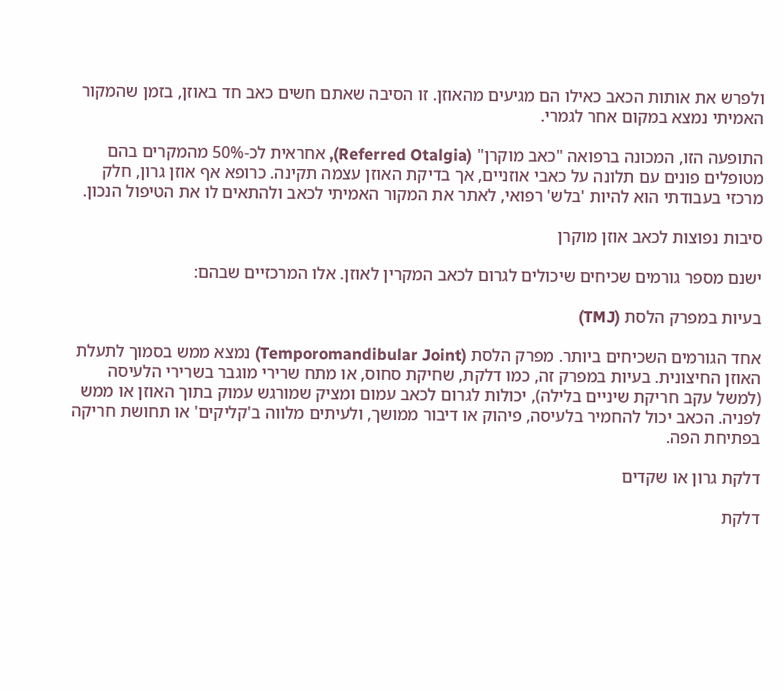ולפרש את אותות הכאב כאילו הם מגיעים מהאוזן. זו הסיבה שאתם חשים כאב חד באוזן, בזמן שהמקור האמיתי נמצא במקום אחר לגמרי.

התופעה הזו, המכונה ברפואה "כאב מוקרן" (Referred Otalgia), אחראית לכ-50% מהמקרים בהם מטופלים פונים עם תלונה על כאבי אוזניים, אך בדיקת האוזן עצמה תקינה. כרופא אף אוזן גרון, חלק מרכזי בעבודתי הוא להיות 'בלש' רפואי, לאתר את המקור האמיתי לכאב ולהתאים לו את הטיפול הנכון.

סיבות נפוצות לכאב אוזן מוקרן

ישנם מספר גורמים שכיחים שיכולים לגרום לכאב המקרין לאוזן. אלו המרכזיים שבהם:

בעיות במפרק הלסת (TMJ)

אחד הגורמים השכיחים ביותר. מפרק הלסת (Temporomandibular Joint) נמצא ממש בסמוך לתעלת האוזן החיצונית. בעיות במפרק זה, כמו דלקת, שחיקת סחוס, או מתח שרירי מוגבר בשרירי הלעיסה (למשל עקב חריקת שיניים בלילה), יכולות לגרום לכאב עמום ומציק שמורגש עמוק בתוך האוזן או ממש לפניה. הכאב יכול להחמיר בלעיסה, פיהוק או דיבור ממושך, ולעיתים מלווה ב'קליקים' או תחושת חריקה בפתיחת הפה.

דלקת גרון או שקדים

דלקת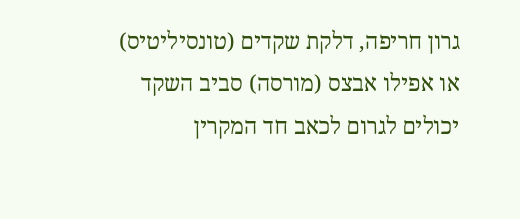גרון חריפה, דלקת שקדים (טונסיליטיס) או אפילו אבצס (מורסה) סביב השקד יכולים לגרום לכאב חד המקרין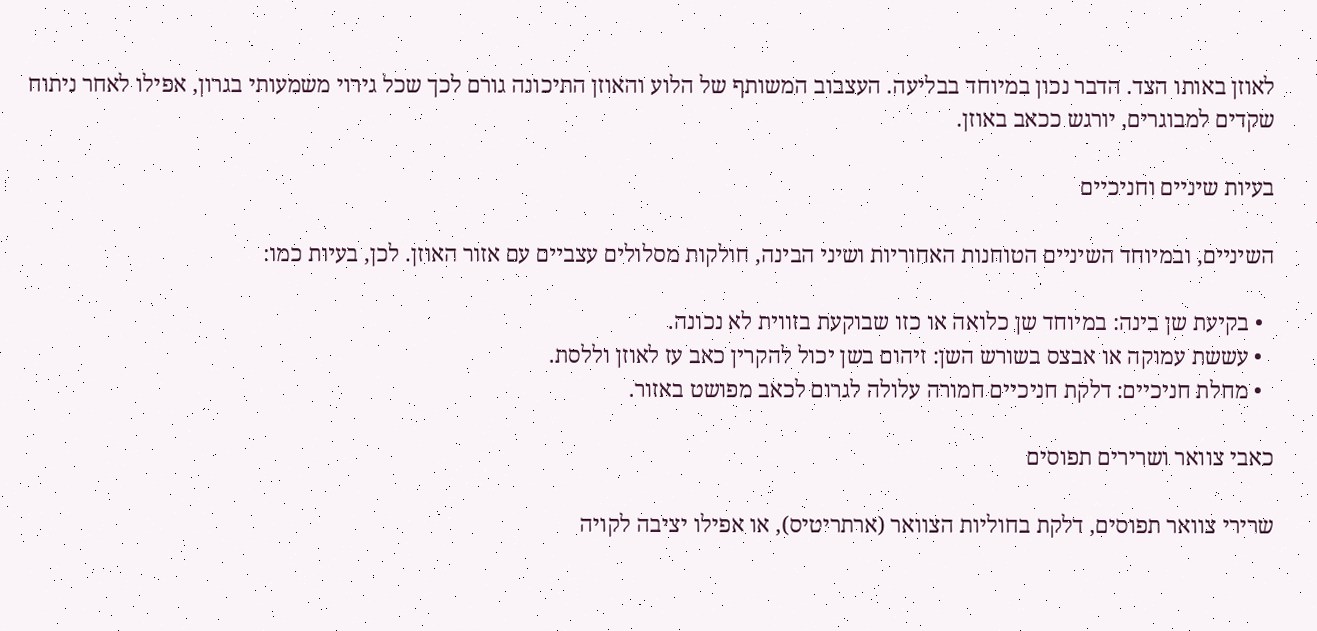לאוזן באותו הצד. הדבר נכון במיוחד בבליעה. העצבוב המשותף של הלוע והאוזן התיכונה גורם לכך שכל גירוי משמעותי בגרון, אפילו לאחר ניתוח שקדים למבוגרים, יורגש ככאב באוזן.

בעיות שיניים וחניכיים

השיניים, ובמיוחד השיניים הטוחנות האחוריות ושיני הבינה, חולקות מסלולים עצביים עם אזור האוזן. לכן, בעיות כמו:

  • בקיעת שן בינה: במיוחד שן כלואה או כזו שבוקעת בזווית לא נכונה.
  • עששת עמוקה או אבצס בשורש השן: זיהום בשן יכול להקרין כאב עז לאוזן וללסת.
  • מחלת חניכיים: דלקת חניכיים חמורה עלולה לגרום לכאב מפושט באזור.

כאבי צוואר ושרירים תפוסים

שרירי צוואר תפוסים, דלקת בחוליות הצוואר (ארתריטיס), או אפילו יציבה לקויה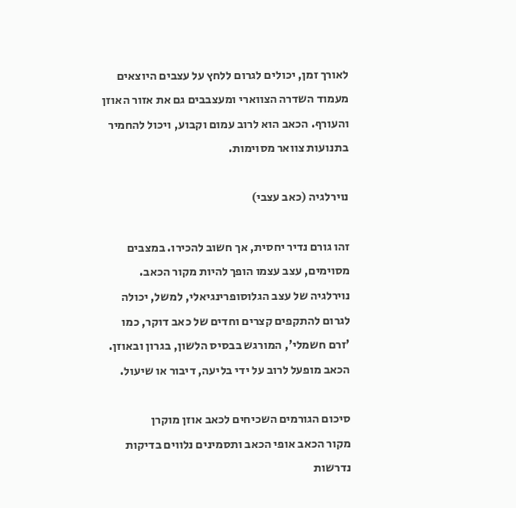לאורך זמן, יכולים לגרום ללחץ על עצבים היוצאים מעמוד השדרה הצווארי ומעצבבים גם את אזור האוזן והעורף. הכאב הוא לרוב עמום וקבוע, ויכול להחמיר בתנועות צוואר מסוימות.

נוירלגיה (כאב עצבי)

זהו גורם נדיר יחסית, אך חשוב להכירו. במצבים מסוימים, עצב עצמו הופך להיות מקור הכאב. נוירלגיה של עצב הגלוסופרינגיאלי, למשל, יכולה לגרום להתקפים קצרים וחדים של כאב דוקר, כמו 'זרם חשמלי', המורגש בבסיס הלשון, בגרון ובאוזן. הכאב מופעל לרוב על ידי בליעה, דיבור או שיעול.

סיכום הגורמים השכיחים לכאב אוזן מוקרן
מקור הכאב אופי הכאב ותסמינים נלווים בדיקות נדרשות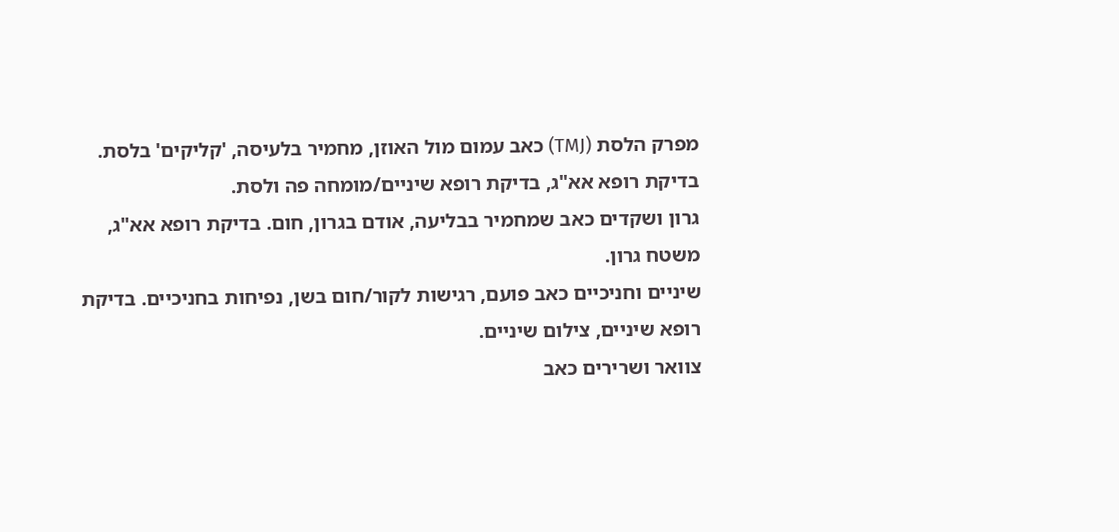מפרק הלסת (TMJ) כאב עמום מול האוזן, מחמיר בלעיסה, 'קליקים' בלסת. בדיקת רופא אא"ג, בדיקת רופא שיניים/מומחה פה ולסת.
גרון ושקדים כאב שמחמיר בבליעה, אודם בגרון, חום. בדיקת רופא אא"ג, משטח גרון.
שיניים וחניכיים כאב פועם, רגישות לקור/חום בשן, נפיחות בחניכיים. בדיקת רופא שיניים, צילום שיניים.
צוואר ושרירים כאב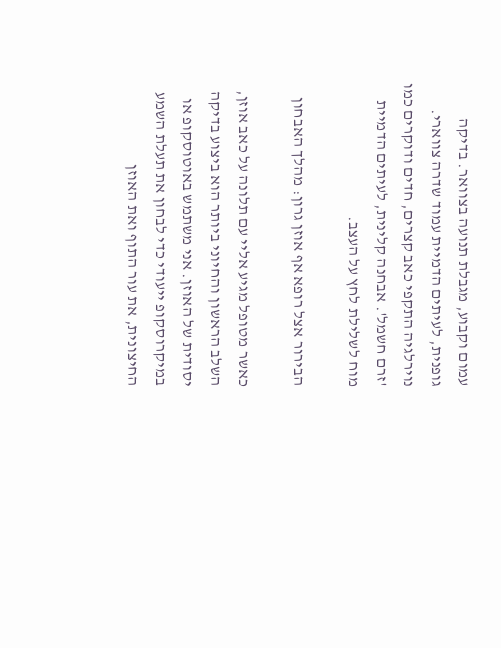עמום וקבוע, מגבלת תנועה בצוואר. בדיקה גופנית, לעיתים הדמיית עמוד שדרה צווארי.
נוירלגיה התקפי כאב קצרים, חדים ודוקרים כמו 'זרם חשמל'. אבחנה קלינית, לעיתים הדמיית מוח לשלילת לחץ על העצב.

הבירור אצל רופא אף אוזן גרון: מהלך האבחון

כאשר מטופל מגיע אליי עם תלונה על כאב אוזן, השלב הראשון והחיוני ביותר הוא ביצוע בדיקה יסודית של האוזן. אני משתמש באוטוסקופ או במיקרוסקופ ייעודי כדי לבחון את תעלת השמע החיצונית, את עור התוף ואת האוזן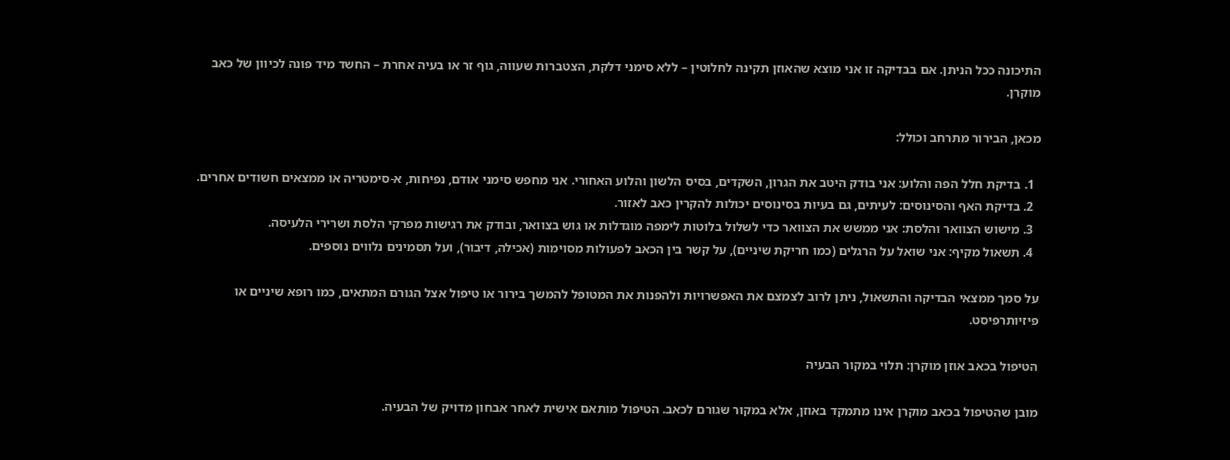התיכונה ככל הניתן. אם בבדיקה זו אני מוצא שהאוזן תקינה לחלוטין – ללא סימני דלקת, הצטברות שעווה, גוף זר או בעיה אחרת – החשד מיד פונה לכיוון של כאב מוקרן.

מכאן, הבירור מתרחב וכולל:

  1. בדיקת חלל הפה והלוע: אני בודק היטב את הגרון, השקדים, בסיס הלשון והלוע האחורי. אני מחפש סימני אודם, נפיחות, א-סימטריה או ממצאים חשודים אחרים.
  2. בדיקת האף והסינוסים: לעיתים, גם בעיות בסינוסים יכולות להקרין כאב לאזור.
  3. מישוש הצוואר והלסת: אני ממשש את הצוואר כדי לשלול בלוטות לימפה מוגדלות או גוש בצוואר, ובודק את רגישות מפרקי הלסת ושרירי הלעיסה.
  4. תשאול מקיף: אני שואל על הרגלים (כמו חריקת שיניים), על קשר בין הכאב לפעולות מסוימות (אכילה, דיבור), ועל תסמינים נלווים נוספים.

על סמך ממצאי הבדיקה והתשאול, ניתן לרוב לצמצם את האפשרויות ולהפנות את המטופל להמשך בירור או טיפול אצל הגורם המתאים, כמו רופא שיניים או פיזיותרפיסט.

הטיפול בכאב אוזן מוקרן: תלוי במקור הבעיה

מובן שהטיפול בכאב מוקרן אינו מתמקד באוזן, אלא במקור שגורם לכאב. הטיפול מותאם אישית לאחר אבחון מדויק של הבעיה.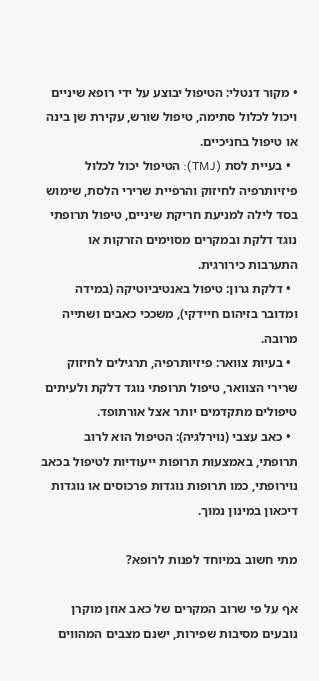• מקור דנטלי: הטיפול יבוצע על ידי רופא שיניים ויכול לכלול סתימה, טיפול שורש, עקירת שן בינה או טיפול בחניכיים.
  • בעיית לסת (TMJ): הטיפול יכול לכלול פיזיותרפיה לחיזוק והרפיית שרירי הלסת, שימוש בסד לילה למניעת חריקת שיניים, טיפול תרופתי נוגד דלקת ובמקרים מסוימים הזרקות או התערבות כירורגית.
  • דלקת גרון: טיפול באנטיביוטיקה (במידה ומדובר בזיהום חיידקי), משככי כאבים ושתייה מרובה.
  • בעיות צוואר: פיזיותרפיה, תרגילים לחיזוק שרירי הצוואר, טיפול תרופתי נוגד דלקת ולעיתים טיפולים מתקדמים יותר אצל אורתופד.
  • כאב עצבי (נוירלגיה): הטיפול הוא לרוב תרופתי, באמצעות תרופות ייעודיות לטיפול בכאב נוירופתי, כמו תרופות נוגדות פרכוסים או נוגדות דיכאון במינון נמוך.

מתי חשוב במיוחד לפנות לרופא?

אף על פי שרוב המקרים של כאב אוזן מוקרן נובעים מסיבות שפירות, ישנם מצבים המהווים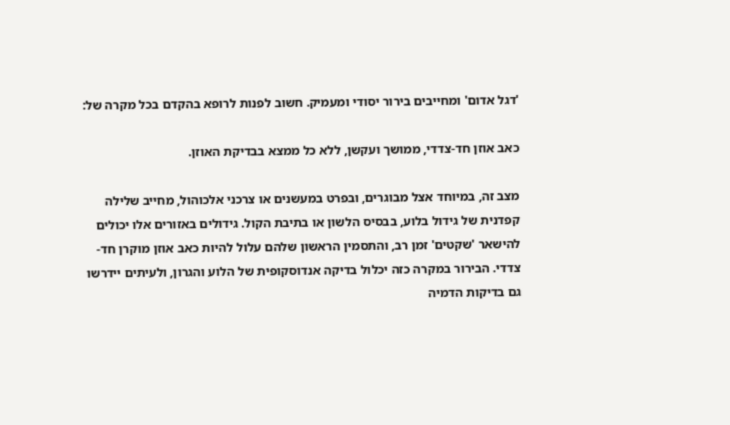'דגל אדום' ומחייבים בירור יסודי ומעמיק. חשוב לפנות לרופא בהקדם בכל מקרה של:

כאב אוזן חד-צדדי, ממושך ועקשן, ללא כל ממצא בבדיקת האוזן.

מצב זה, במיוחד אצל מבוגרים, ובפרט במעשנים או צרכני אלכוהול, מחייב שלילה קפדנית של גידול בלוע, בבסיס הלשון או בתיבת הקול. גידולים באזורים אלו יכולים להישאר 'שקטים' זמן רב, והתסמין הראשון שלהם עלול להיות כאב אוזן מוקרן חד-צדדי. הבירור במקרה כזה יכלול בדיקה אנדוסקופית של הלוע והגרון, ולעיתים יידרשו גם בדיקות הדמיה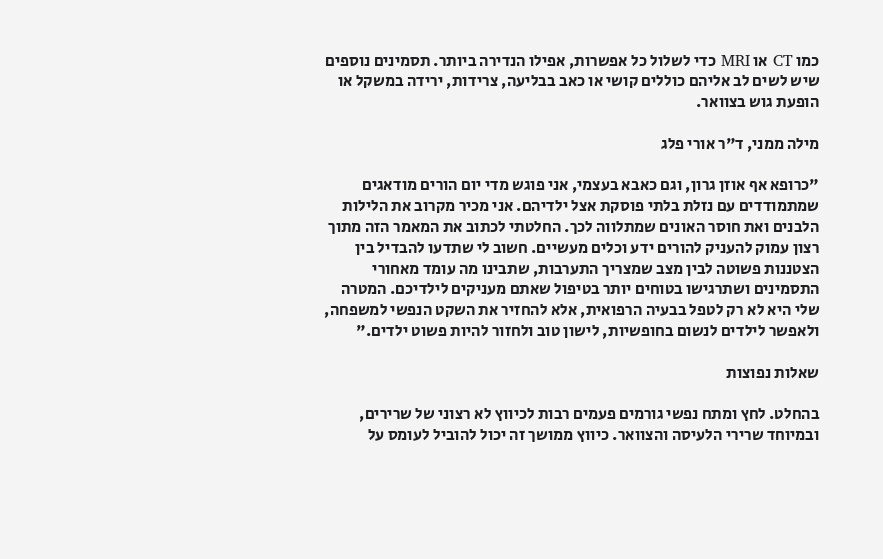כמו CT או MRI כדי לשלול כל אפשרות, אפילו הנדירה ביותר. תסמינים נוספים שיש לשים לב אליהם כוללים קושי או כאב בבליעה, צרידות, ירידה במשקל או הופעת גוש בצוואר.

מילה ממני, ד"ר אורי פלג

"כרופא אף אוזן גרון, וגם כאבא בעצמי, אני פוגש מדי יום הורים מודאגים שמתמודדים עם נזלת בלתי פוסקת אצל ילדיהם. אני מכיר מקרוב את הלילות הלבנים ואת חוסר האונים שמתלווה לכך. החלטתי לכתוב את המאמר הזה מתוך רצון עמוק להעניק להורים ידע וכלים מעשיים. חשוב לי שתדעו להבדיל בין הצטננות פשוטה לבין מצב שמצריך התערבות, שתבינו מה עומד מאחורי התסמינים ושתרגישו בטוחים יותר בטיפול שאתם מעניקים לילדיכם. המטרה שלי היא לא רק לטפל בבעיה הרפואית, אלא להחזיר את השקט הנפשי למשפחה, ולאפשר לילדים לנשום בחופשיות, לישון טוב ולחזור להיות פשוט ילדים."

שאלות נפוצות

בהחלט. לחץ ומתח נפשי גורמים פעמים רבות לכיווץ לא רצוני של שרירים, ובמיוחד שרירי הלעיסה והצוואר. כיווץ ממושך זה יכול להוביל לעומס על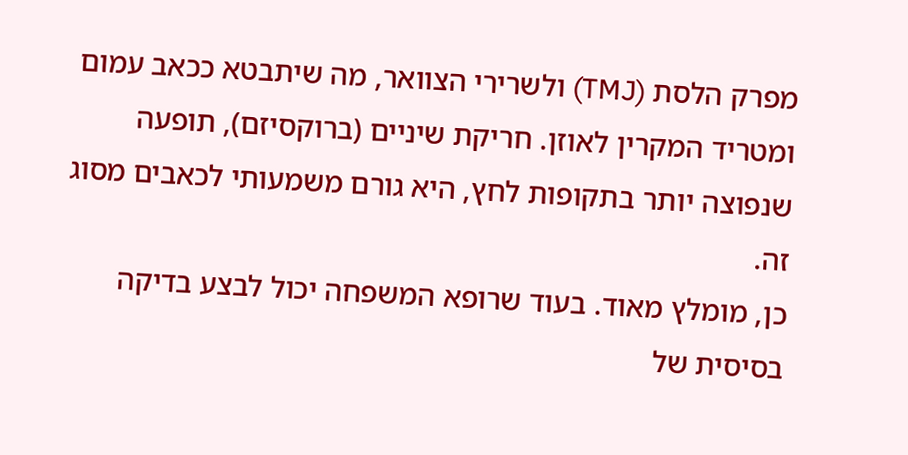מפרק הלסת (TMJ) ולשרירי הצוואר, מה שיתבטא ככאב עמום ומטריד המקרין לאוזן. חריקת שיניים (ברוקסיזם), תופעה שנפוצה יותר בתקופות לחץ, היא גורם משמעותי לכאבים מסוג זה.
כן, מומלץ מאוד. בעוד שרופא המשפחה יכול לבצע בדיקה בסיסית של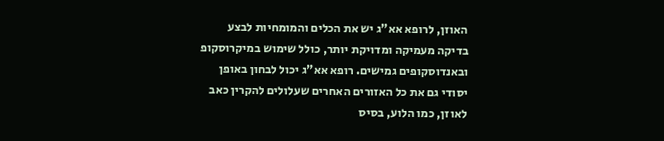האוזן, לרופא אא"ג יש את הכלים והמומחיות לבצע בדיקה מעמיקה ומדויקת יותר, כולל שימוש במיקרוסקופ ובאנדוסקופים גמישים. רופא אא"ג יכול לבחון באופן יסודי גם את כל האזורים האחרים שעלולים להקרין כאב לאוזן, כמו הלוע, בסיס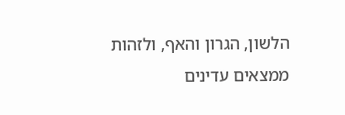הלשון, הגרון והאף, ולזהות ממצאים עדינים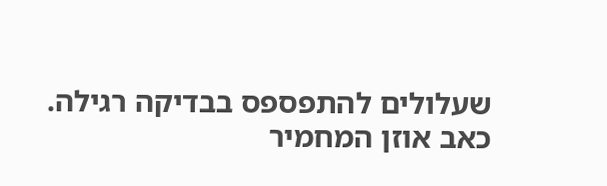שעלולים להתפספס בבדיקה רגילה.
כאב אוזן המחמיר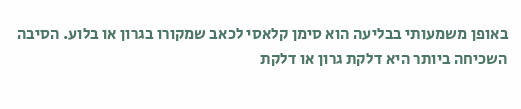באופן משמעותי בבליעה הוא סימן קלאסי לכאב שמקורו בגרון או בלוע. הסיבה השכיחה ביותר היא דלקת גרון או דלקת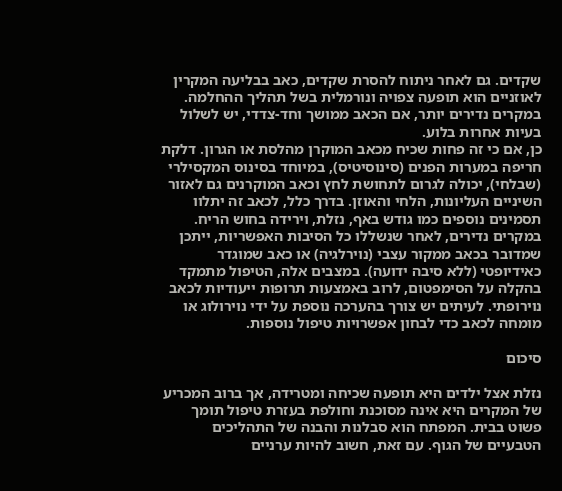שקדים. גם לאחר ניתוח להסרת שקדים, כאב בבליעה המקרין לאוזניים הוא תופעה צפויה ונורמלית בשל תהליך ההחלמה. במקרים נדירים יותר, אם הכאב ממושך וחד-צדדי, יש לשלול בעיות אחרות בלוע.
כן, אם כי זה פחות שכיח מכאב המוקרן מהלסת או הגרון. דלקת חריפה במערות הפנים (סינוסיטיס), במיוחד בסינוס המקסילרי (שבלחי), יכולה לגרום לתחושת לחץ וכאב המוקרנים גם לאזור השיניים העליונות, הלחי והאוזן. בדרך כלל, לכאב זה יתלוו תסמינים נוספים כמו גודש באף, נזלת, וירידה בחוש הריח.
במקרים נדירים, לאחר שנשללו כל הסיבות האפשריות, ייתכן שמדובר בכאב ממקור עצבי (נוירלגיה) או כאב שמוגדר כאידיופטי (ללא סיבה ידועה). במצבים אלה, הטיפול מתמקד בהקלה על הסימפטום, לרוב באמצעות תרופות ייעודיות לכאב נוירופתי. לעיתים יש צורך בהערכה נוספת על ידי נוירולוג או מומחה לכאב כדי לבחון אפשרויות טיפול נוספות.

סיכום

נזלת אצל ילדים היא תופעה שכיחה ומטרידה, אך ברוב המכריע של המקרים היא אינה מסוכנת וחולפת בעזרת טיפול תומך פשוט בבית. המפתח הוא סבלנות והבנה של התהליכים הטבעיים של הגוף. עם זאת, חשוב להיות ערניים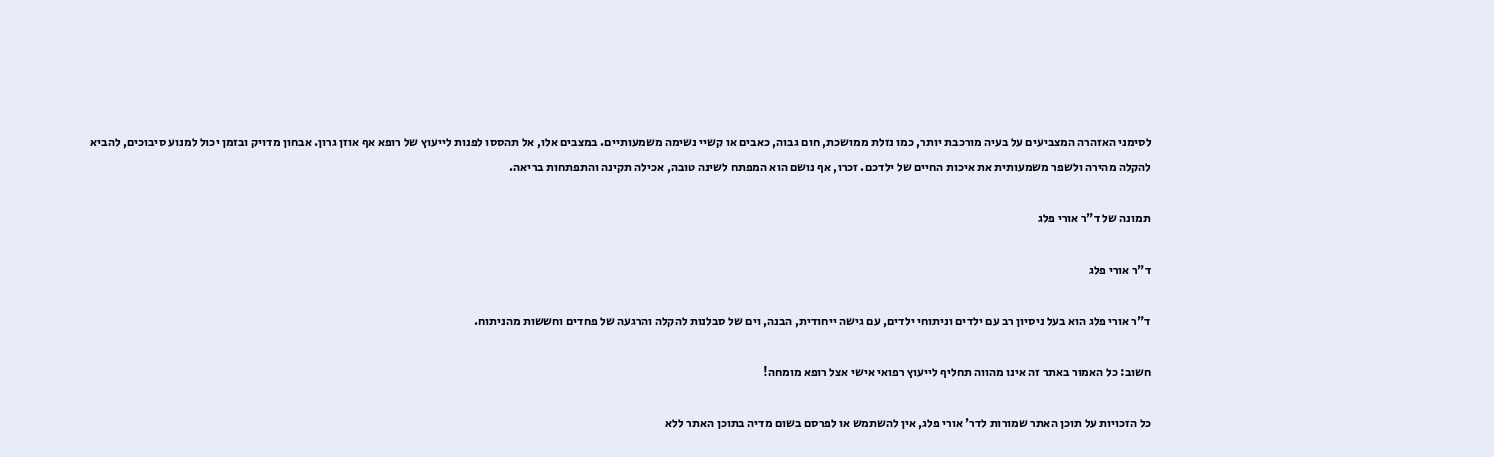לסימני האזהרה המצביעים על בעיה מורכבת יותר, כמו נזלת ממושכת, חום גבוה, כאבים או קשיי נשימה משמעותיים. במצבים אלו, אל תהססו לפנות לייעוץ של רופא אף אוזן גרון. אבחון מדויק ובזמן יכול למנוע סיבוכים, להביא להקלה מהירה ולשפר משמעותית את איכות החיים של ילדכם. זכרו, אף נושם הוא המפתח לשינה טובה, אכילה תקינה והתפתחות בריאה.

תמונה של ד"ר אורי פלג

ד"ר אורי פלג

ד"ר אורי פלג הוא בעל ניסיון רב עם ילדים וניתוחי ילדים, עם גישה ייחודית, הבנה, וים של סבלנות להקלה והרגעה של פחדים וחששות מהניתוח.

חשוב: כל האמור באתר זה אינו מהווה תחליף לייעוץ רפואי אישי אצל רופא מומחה!

כל הזכויות על תוכן האתר שמורות לדר' אורי פלג, אין להשתמש או לפרסם בשום מדיה בתוכן האתר ללא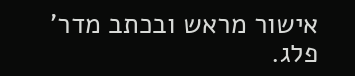אישור מראש ובכתב מדר' פלג.